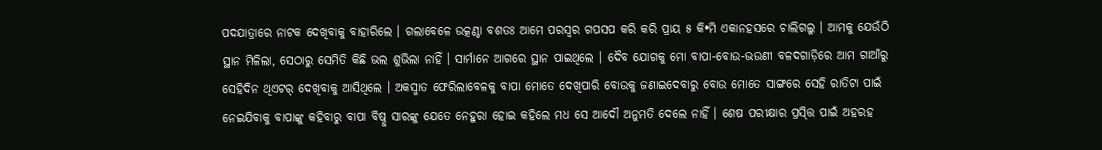ପଦଯାତ୍ରାରେ ନାଟକ ଦେଖିବାକୁ ବାହାରିଲେ । ଗଲାବେଳେ ଉତ୍କଣ୍ଠା ବଶତଃ ଆମେ ପରସ୍ୱର ଗପସପ କରି କରି ପ୍ରାୟ ୫ କି•ମି ଏକାନହସରେ ଚାଲିଗଲୁ । ଆମକୁ ଯେଉଁଠି ସ୍ଥାନ ମିଳିଲା, ସେଠାରୁ ସେମିତି କିଛି ଭଲ ଶୁଭିଲା ନାହିଁ । ସାର୍ମାନେ ଆଗରେ ସ୍ଥାନ ପାଇଥିଲେ । ଦୈବ ଯୋଗକୁ ମୋ ବାପା-ବୋଉ-ଭଉଣୀ ବଳଦଗାଡ଼ିରେ ଆମ ଗାଆଁରୁ ସେହିଦିନ ଥିଏଟର୍ ଦେଖିବାକୁ ଆସିଥିଲେ । ଅକସ୍ମାତ ଫେରିଲାବେଳକୁ ବାପା ମୋତେ ଦେଖିପାରି ବୋଉକୁ ଜଣାଇଦେବାରୁ ବୋଉ ମୋତେ ସାଙ୍ଗରେ ସେହି ରାତିଟା ପାଇଁ ନେଇଯିବାକୁ ବାପାଙ୍କୁ କହିବାରୁ ବାପା ବିଷ୍ନୁ ସାରଙ୍କୁ ଯେତେ ନେହୁରା ହୋଇ କହିଲେ ମଧ ସେ ଆଦୌ ଅନୁମତି ଦେଲେ ନାହିଁ । ଶେଷ ପରୀକ୍ଷାର ପ୍ରସ୍ତ୍ତି ପାଇଁ ଅହରହ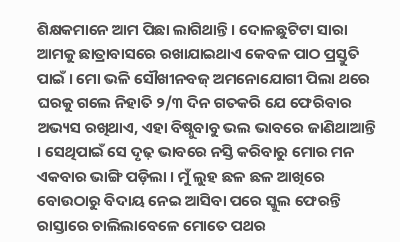ଶିକ୍ଷକମାନେ ଆମ ପିଛା ଲାଗିଥାନ୍ତି । ଦୋଳଛୁଟିଟା ସାରା ଆମକୁ ଛାତ୍ରାବାସରେ ରଖାଯାଇଥାଏ କେବଳ ପାଠ ପ୍ରସ୍ତୁତି ପାଇଁ । ମୋ ଭଳି ସୌଖୀନବଜ୍ ଅମନୋଯୋଗୀ ପିଲା ଥରେ ଘରକୁ ଗଲେ ନିହାତି ୨/୩ ଦିନ ଗତକରି ଯେ ଫେରିବାର ଅଭ୍ୟସ ରଖିଥାଏ, ଏହା ବିଷ୍ନୁବାବୁ ଭଲ ଭାବରେ ଜାଣିଥାଆନ୍ତି । ସେଥିପାଇଁ ସେ ଦୃଢ଼ ଭାବରେ ନସ୍ତି କରିବାରୁ ମୋର ମନ ଏକବାର ଭାଙ୍ଗି ପଡ଼ିଲା । ମୁଁ ଲୁହ ଛଳ ଛଳ ଆଖିରେ ବୋଉଠାରୁ ବିଦାୟ ନେଇ ଆସିବା ପରେ ସ୍କୁଲ ଫେରନ୍ତି ରାସ୍ତାରେ ଚାଲିଲାବେଳେ ମୋତେ ପଥର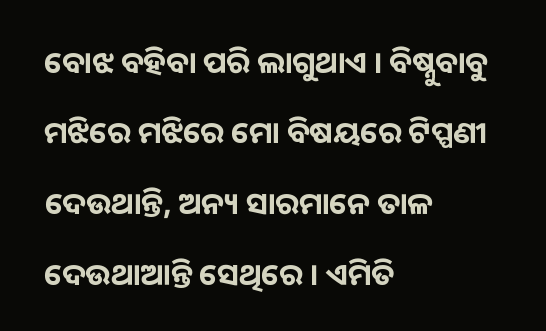ବୋଝ ବହିବା ପରି ଲାଗୁଥାଏ । ବିଷ୍ନୁବାବୁ ମଝିରେ ମଝିରେ ମୋ ବିଷୟରେ ଟିପ୍ପଣୀ ଦେଉଥାନ୍ତି, ଅନ୍ୟ ସାରମାନେ ତାଳ ଦେଉଥାଆନ୍ତି ସେଥିରେ । ଏମିତି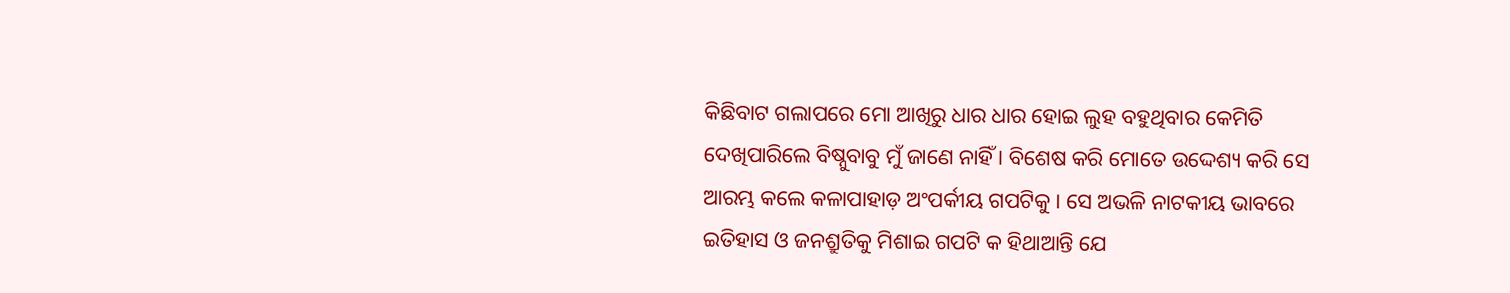କିଛିବାଟ ଗଲାପରେ ମୋ ଆଖିରୁ ଧାର ଧାର ହୋଇ ଲୁହ ବହୁଥିବାର କେମିତି ଦେଖିପାରିଲେ ବିଷ୍ନୁବାବୁ ମୁଁ ଜାଣେ ନାହିଁ । ବିଶେଷ କରି ମୋତେ ଉଦ୍ଦେଶ୍ୟ କରି ସେ ଆରମ୍ଭ କଲେ କଳାପାହାଡ଼ ଅଂପର୍କୀୟ ଗପଟିକୁ । ସେ ଅଭଳି ନାଟକୀୟ ଭାବରେ ଇତିହାସ ଓ ଜନଶ୍ରୁତିକୁ ମିଶାଇ ଗପଟି କ ହିଥାଆନ୍ତି ଯେ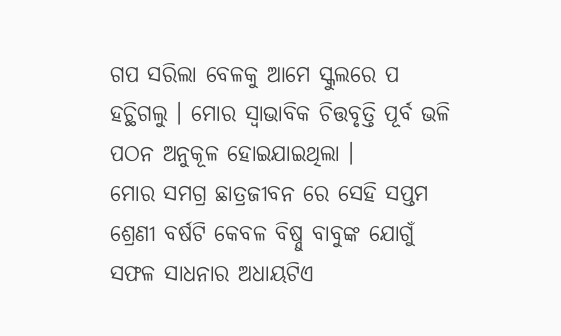ଗପ ସରିଲା ବେଳକୁ ଆମେ ସ୍କୁଲରେ ପ ହଚ୍ଥିଗଲୁ । ମୋର ସ୍ୱାଭାବିକ ଚିତ୍ତବୃତ୍ତି ପୂର୍ବ ଭଳି ପଠନ ଅନୁକୂଳ ହୋଇଯାଇଥିଲା ।
ମୋର ସମଗ୍ର ଛାତ୍ରଜୀବନ ରେ ସେହି ସପ୍ତମ ଶ୍ରେଣୀ ବର୍ଷଟି କେବଳ ବିଷ୍ନୁ ବାବୁଙ୍କ ଯୋଗୁଁ ସଫଳ ସାଧନାର ଅଧାୟଟିଏ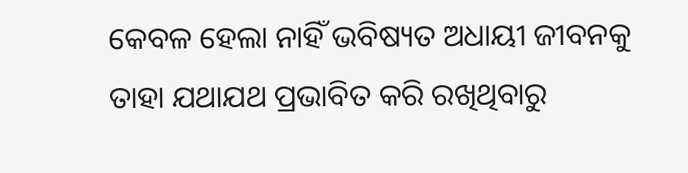କେବଳ ହେଲା ନାହିଁ ଭବିଷ୍ୟତ ଅଧାୟୀ ଜୀବନକୁ ତାହା ଯଥାଯଥ ପ୍ରଭାବିତ କରି ରଖିଥିବାରୁ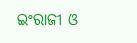ଇଂରାଜୀ ଓ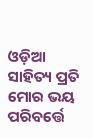ଓଡ଼ିଆ ସାହିତ୍ୟ ପ୍ରତି ମୋର ଭୟ ପରିବର୍ତ୍ତେ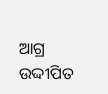ଆଗ୍ର ଉଦ୍ଦୀପିତ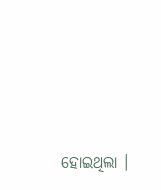ହୋଇଥିଲା ।